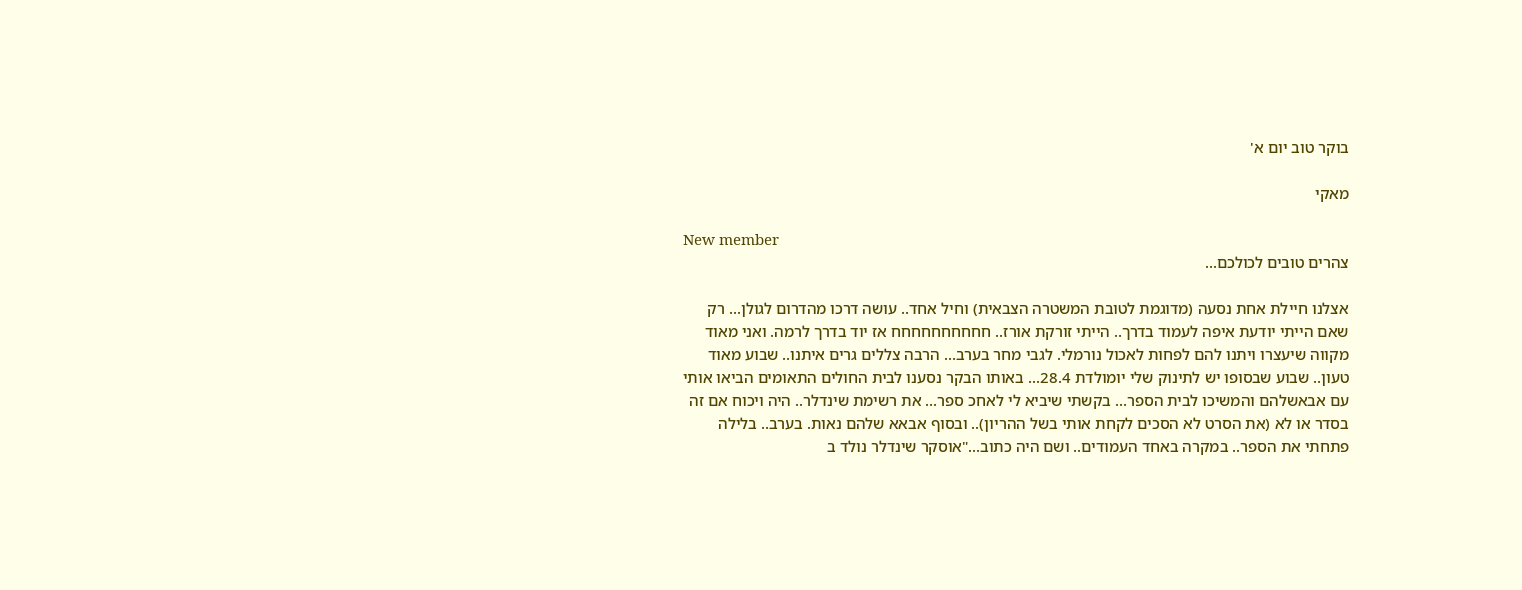בוקר טוב יום א'

מאקי

New member
צהרים טובים לכולכם...

אצלנו חיילת אחת נסעה (מדוגמת לטובת המשטרה הצבאית) וחיל אחד.. עושה דרכו מהדרום לגולן... רק שאם הייתי יודעת איפה לעמוד בדרך.. הייתי זורקת אורז.. חחחחחחחחחח אז יוד בדרך לרמה. ואני מאוד מקווה שיעצרו ויתנו להם לפחות לאכול נורמלי. לגבי מחר בערב... הרבה צללים גרים איתנו.. שבוע מאוד טעון.. שבוע שבסופו יש לתינוק שלי יומולדת 28.4... באותו הבקר נסענו לבית החולים התאומים הביאו אותי עם אבאשלהם והמשיכו לבית הספר... בקשתי שיביא לי לאחכ ספר... את רשימת שינדלר.. היה ויכוח אם זה בסדר או לא (את הסרט לא הסכים לקחת אותי בשל ההריון).. ובסוף אבאא שלהם נאות. בערב.. בלילה פתחתי את הספר.. במקרה באחד העמודים.. ושם היה כתוב..."אוסקר שינדלר נולד ב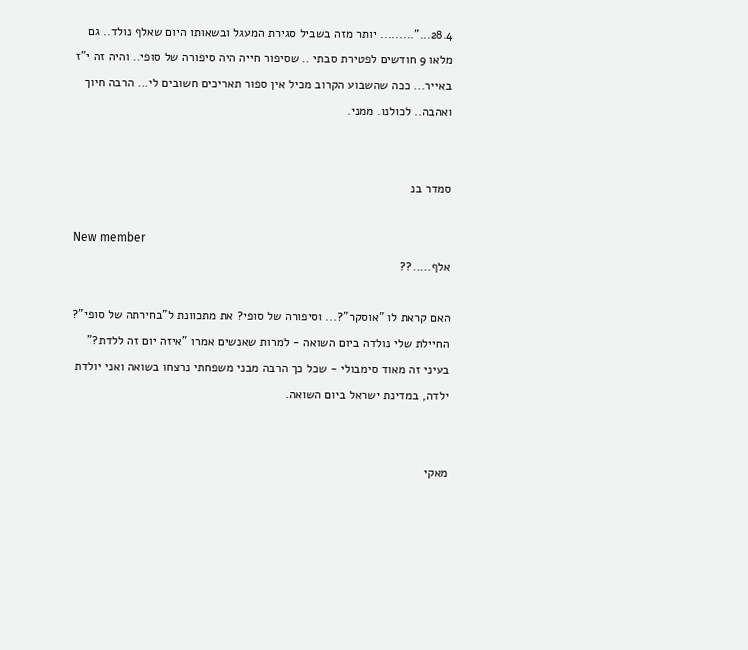28.4..."......... יותר מזה בשביל סגירת המעגל ובשאותו היום שאלף נולד.. גם מלאו 9 חודשים לפטירת סבתי .. שסיפור חייה היה סיפורה של סופי.. והיה זה י"ז באייר... ככה שהשבוע הקרוב מכיל אין ספור תאריכים חשובים לי... הרבה חיוך ואהבה.. לכולנו. ממני.


סמדר בנ

New member
אלף.....??

האם קראת לו "אוסקר"?... וסיפורה של סופי? את מתכוונת ל"בחירתה של סופי"? החיילת שלי נולדה ביום השואה - למרות שאנשים אמרו "איזה יום זה ללדת?" בעיני זה מאוד סימבולי - שכל כך הרבה מבני משפחתי נרצחו בשואה ואני יולדת ילדה, במדינת ישראל ביום השואה.


מאקי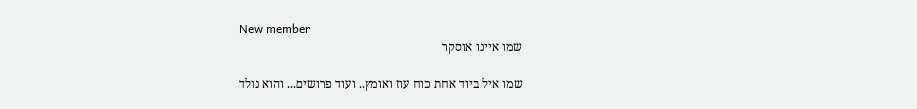New member
שמו איינו אוסקר

שמו איל ביוד אחת כוח עוז ואומץ.. ועוד פרושים... והוא נולד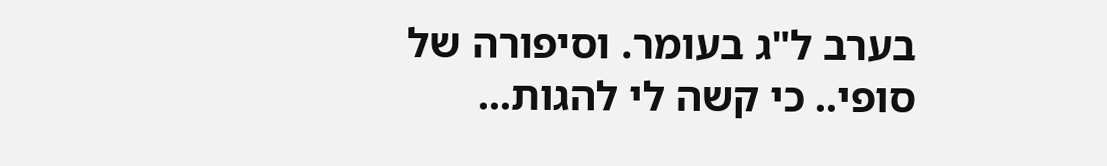בערב ל"ג בעומר. וסיפורה של סופי.. כי קשה לי להגות...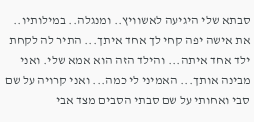סבתא שלי היגיעה לאשוויץ.. ומנגלה.. במילותיו.. את אישה יפה קחי לך אחד איתך... התיר לה לקחת ילד אחד איתה... והילד הזה הוא אמא שלי. ואני מבינה אותך... האמיני לי כמה... ואני קרויה על שם סבי ואחותי על שם סבתי הסבים מצד אבי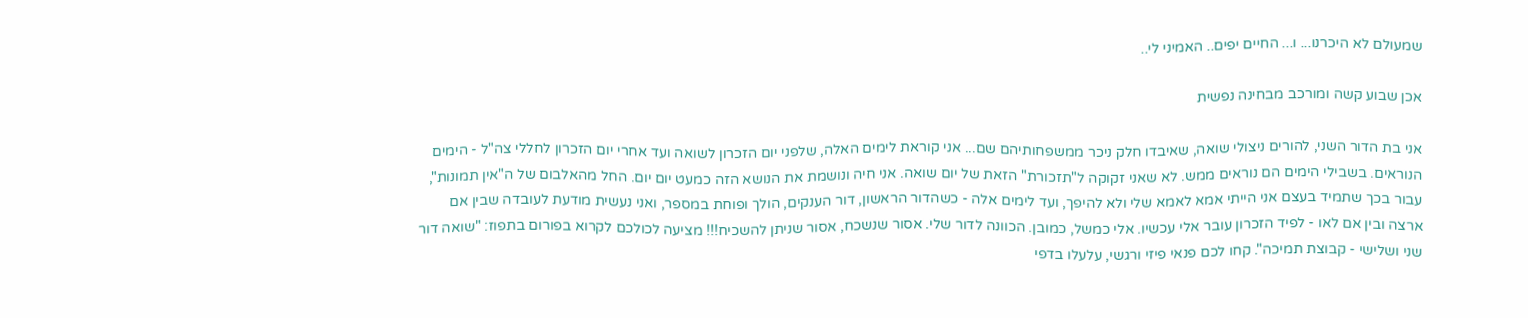שמעולם לא היכרנו... ו... החיים יפים.. האמיני לי..

אכן שבוע קשה ומורכב מבחינה נפשית

אני בת הדור השני, להורים ניצולי שואה, שאיבדו חלק ניכר ממשפחותיהם שם... אני קוראת לימים האלה, שלפני יום הזכרון לשואה ועד אחרי יום הזכרון לחללי צה"ל - הימים הנוראים. בשבילי הימים הם נוראים ממש. לא שאני זקוקה ל"תזכורת" הזאת של יום שואה. אני חיה ונושמת את הנושא הזה כמעט יום יום. החל מהאלבום של ה"אין תמונות", עבור בכך שתמיד בעצם אני הייתי אמא לאמא שלי ולא להיפך, ועד לימים אלה - כשהדור הראשון, דור הענקים, הולך ופוחת במספר, ואני נעשית מודעת לעובדה שבין אם ארצה ובין אם לאו - לפיד הזכרון עובר אלי עכשיו. אלי כמשל, כמובן. הכוונה לדור שלי. אסור שנשכח, אסור שניתן להשכיח!!! מציעה לכולכם לקרוא בפורום בתפוז: "שואה דור שני ושלישי - קבוצת תמיכה". קחו לכם פנאי פיזי ורגשי, עלעלו בדפי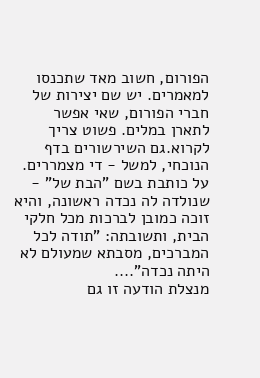הפורום, חשוב מאד שתכנסו למאמרים. יש שם יצירות של חברי הפורום, שאי אפשר לתארן במלים. פשוט צריך לקרוא.גם השירשורים בדף הנוכחי, למשל - די מצמררים. על כותבת בשם "הבת של" - שנולדה לה נכדה ראשונה, והיא זוכה כמובן לברכות מכל חלקי הבית, ותשובתה: "תודה לכל המברכים, מסבתא שמעולם לא היתה נכדה"....
מנצלת הודעה זו גם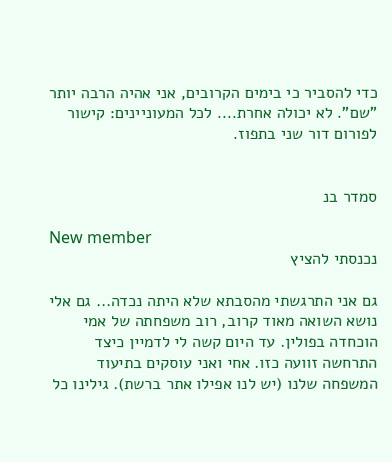כדי להסביר כי בימים הקרובים, אני אהיה הרבה יותר "שם". לא יכולה אחרת.... לכל המעוניינים: קישור לפורום דור שני בתפוז.


סמדר בנ

New member
נכנסתי להציץ

גם אני התרגשתי מהסבתא שלא היתה נכדה... גם אלי נושא השואה מאוד קרוב, רוב משפחתה של אמי הוכחדה בפולין. עד היום קשה לי לדמיין כיצד התרחשה זוועה כזו. אחי ואני עוסקים בתיעוד המשפחה שלנו (יש לנו אפילו אתר ברשת). גילינו כל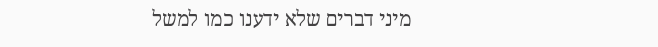מיני דברים שלא ידענו כמו למשל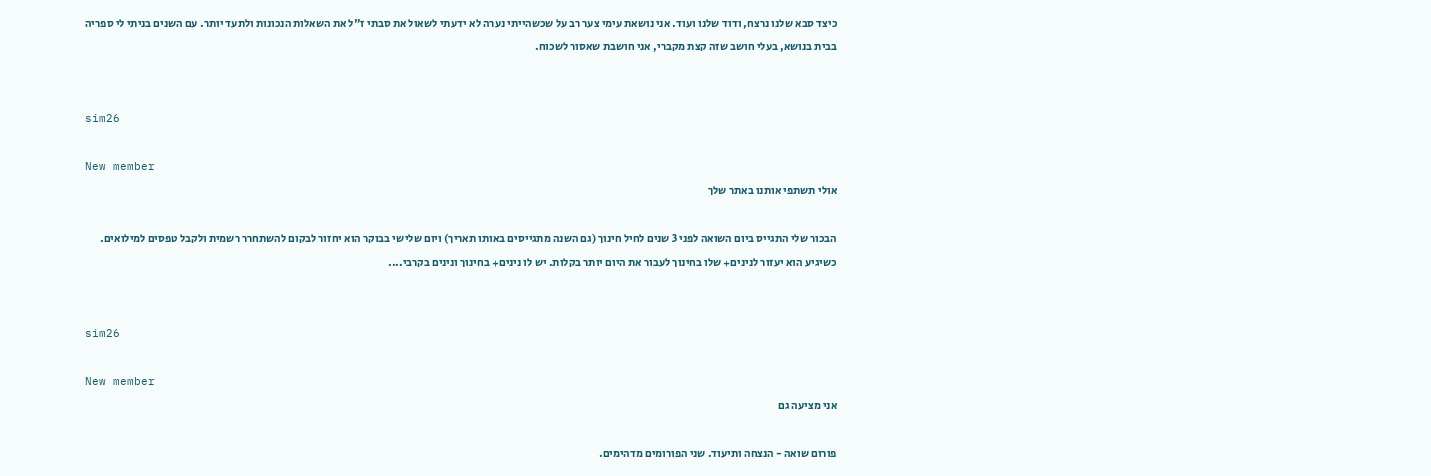כיצד סבא שלנו נרצח, ודוד שלנו ועוד. אני נושאת עימי צער רב על שכשהייתי נערה לא ידעתי לשאול את סבתי ז"ל את השאלות הנכונות ולתעד יותר. עם השנים בניתי לי ספריה בבית בנושא, בעלי חושב שזה קצת מקברי, אני חושבת שאסור לשכוח.


sim26

New member
אולי תשתפי אותנו באתר שלך

הבכור שלי התגייס ביום השואה לפני 3 שנים לחיל חינוך (גם השנה מתגייסים באותו תאריך) ויום שלישי בבוקר הוא יחזור לבקום להשתחרר רשמית ולקבל טפסים למילואים. כשיגיע הוא יעזור לנינים+ שלו בחינוך לעבור את היום יותר בקלות. יש לו נינים+ בחינוך ונינים בקרבי....


sim26

New member
אני מציעה גם

פורום שואה - הנצחה ותיעוד. שני הפורומים מדהימים.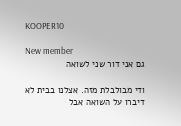KOOPER10

New member
גם אני דור שני לשואה

ודי מבולבלת מזה. אצלנו בבית לא דיברו על השואה אבל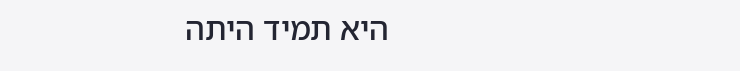היא תמיד היתה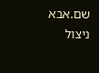שם.אבא ניצול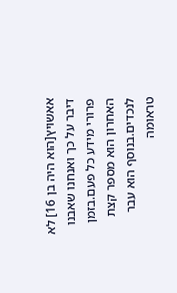אאשויץ[הוא היה בן 16] לא דיבר על כך ואנחנו שאבנו פרורי מידע כל פעם.בזמן האחרון הוא מספר קצת לנכדים.בנוסף הוא עבר טראומה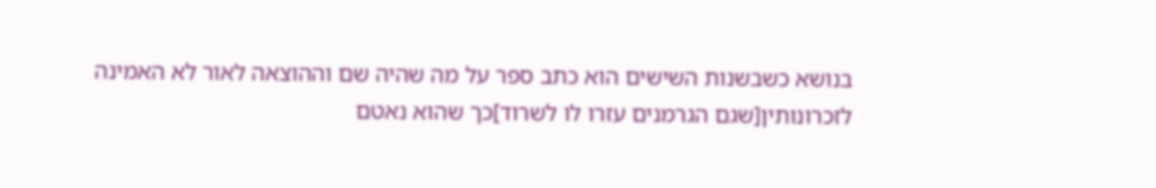בנושא כשבשנות השישים הוא כתב ספר על מה שהיה שם וההוצאה לאור לא האמינה לזכרונותין[שגם הגרמנים עזרו לו לשרוד]כך שהוא נאטם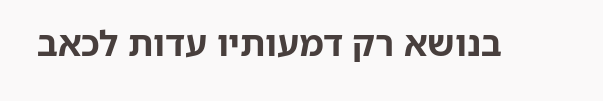בנושא רק דמעותיו עדות לכאב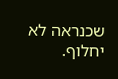שכנראה לא יחלוף.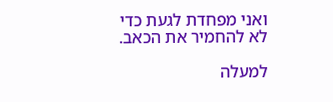ואני מפחדת לגעת כדי לא להחמיר את הכאב.

למעלה